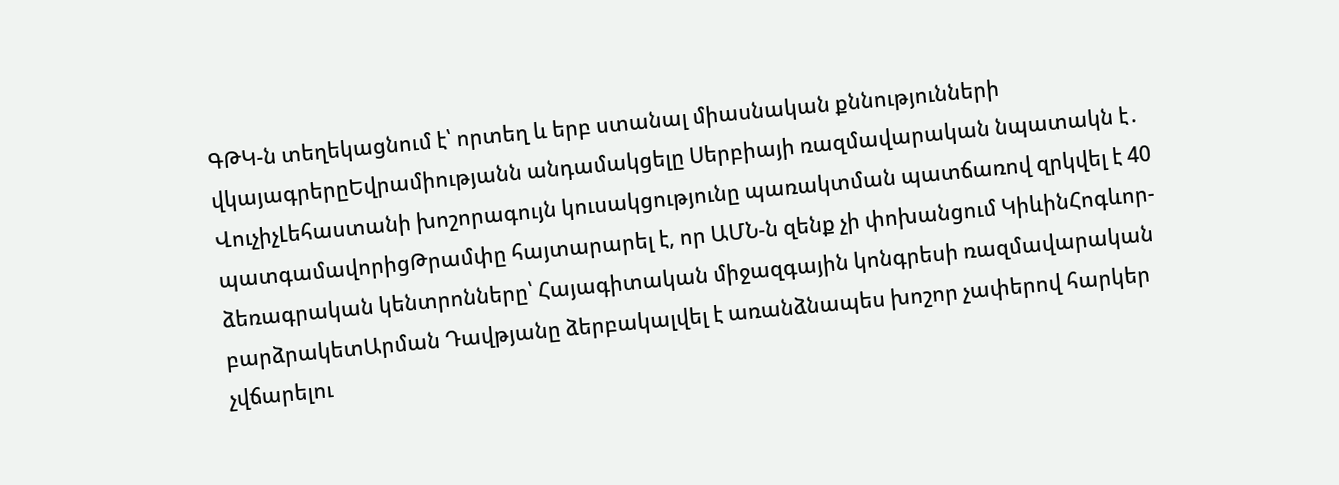ԳԹԿ-ն տեղեկացնում է՝ որտեղ և երբ ստանալ միասնական քննությունների վկայագրերըԵվրամիությանն անդամակցելը Սերբիայի ռազմավարական նպատակն է․ ՎուչիչԼեհաստանի խոշորագույն կուսակցությունը պառակտման պատճառով զրկվել է 40 պատգամավորիցԹրամփը հայտարարել է, որ ԱՄՆ-ն զենք չի փոխանցում ԿիևինՀոգևոր-ձեռագրական կենտրոնները՝ Հայագիտական միջազգային կոնգրեսի ռազմավարական բարձրակետԱրման Դավթյանը ձերբակալվել է առանձնապես խոշոր չափերով հարկեր չվճարելու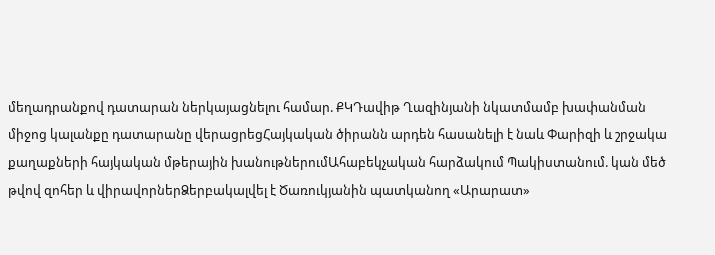մեղադրանքով դատարան ներկայացնելու համար. ՔԿԴավիթ Ղազինյանի նկատմամբ խափանման միջոց կալանքը դատարանը վերացրեցՀայկական ծիրանն արդեն հասանելի է նաև Փարիզի և շրջակա քաղաքների հայկական մթերային խանութներումԱհաբեկչական հարձակում Պակիստանում. կան մեծ թվով զոհեր և վիրավորներՁերբակալվել է Ծառուկյանին պատկանող «Արարատ»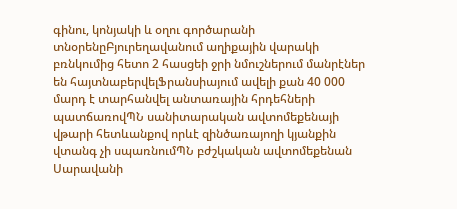գինու, կոնյակի և օղու գործարանի տնօրենըԲյուրեղավանում աղիքային վարակի բռնկումից հետո 2 հասցեի ջրի նմուշներում մանրէներ են հայտնաբերվելՖրանսիայում ավելի քան 40 000 մարդ է տարհանվել անտառային հրդեհների պատճառովՊՆ սանիտարական ավտոմեքենայի վթարի հետևանքով որևէ զինծառայողի կյանքին վտանգ չի սպառնումՊՆ բժշկական ավտոմեքենան Սարավանի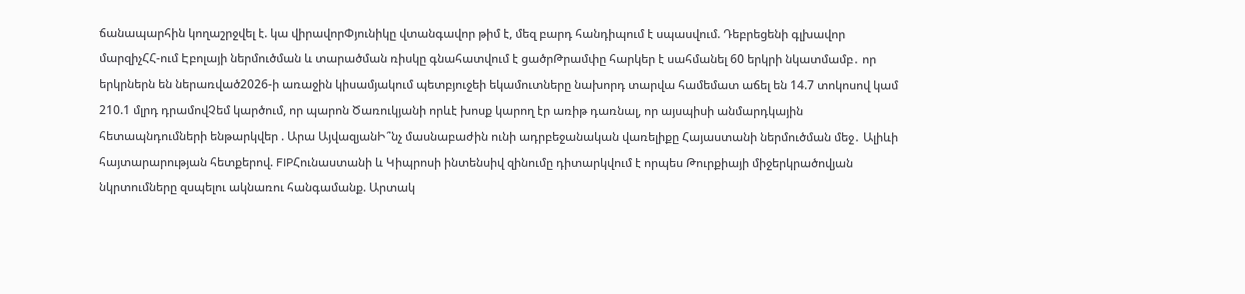ճանապարհին կողաշրջվել է. կա վիրավորՓյունիկը վտանգավոր թիմ է, մեզ բարդ հանդիպում է սպասվում. Դեբրեցենի գլխավոր մարզիչՀՀ-ում Էբոլայի ներմուծման և տարածման ռիսկը գնահատվում է ցածրԹրամփը հարկեր է սահմանել 60 երկրի նկատմամբ․ որ երկրներն են ներառված2026-ի առաջին կիսամյակում պետբյուջեի եկամուտները նախորդ տարվա համեմատ աճել են 14.7 տոկոսով կամ 210.1 մլրդ դրամովՉեմ կարծում, որ պարոն Ծառուկյանի որևէ խոսք կարող էր առիթ դառնալ, որ այսպիսի անմարդկային հետապնդումների ենթարկվեր . Արա ԱյվազյանԻ՞նչ մասնաբաժին ունի ադրբեջանական վառելիքը Հայաստանի ներմուծման մեջ․ Ալիևի հայտարարության հետքերով. FIPՀունաստանի և Կիպրոսի ինտենսիվ զինումը դիտարկվում է որպես Թուրքիայի միջերկրածովյան նկրտումները զսպելու ակնառու հանգամանք. Արտակ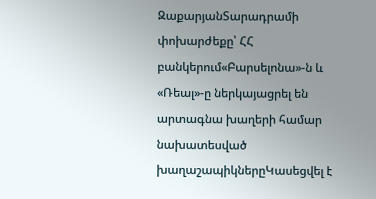ԶաքարյանՏարադրամի փոխարժեքը՝ ՀՀ բանկերում«Բարսելոնա»-ն և «Ռեալ»-ը ներկայացրել են արտագնա խաղերի համար նախատեսված խաղաշապիկներըԿասեցվել է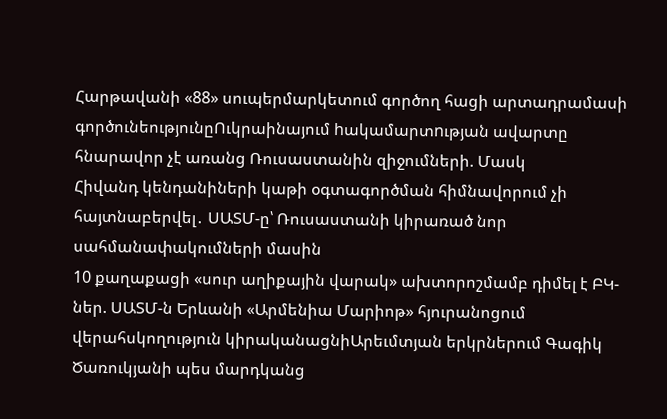Հարթավանի «88» սուպերմարկետում գործող հացի արտադրամասի գործունեությունըՈւկրաինայում hակամարտnւթյան ավարտը հնարավոր չէ առանց Ռուսաստանին զիջումների. Մասկ
Հիվանդ կենդանիների կաթի օգտագործման հիմնավորում չի հայտնաբերվել․ ՍԱՏՄ-ը՝ Ռուսաստանի կիրառած նոր սահմանափակումների մասին
10 քաղաքացի «սուր աղիքային վարակ» ախտորոշմամբ դիմել է ԲԿ-ներ. ՍԱՏՄ-ն Երևանի «Արմենիա Մարիոթ» հյուրանոցում վերահսկողություն կիրականացնիԱրեւմտյան երկրներում Գագիկ Ծառուկյանի պես մարդկանց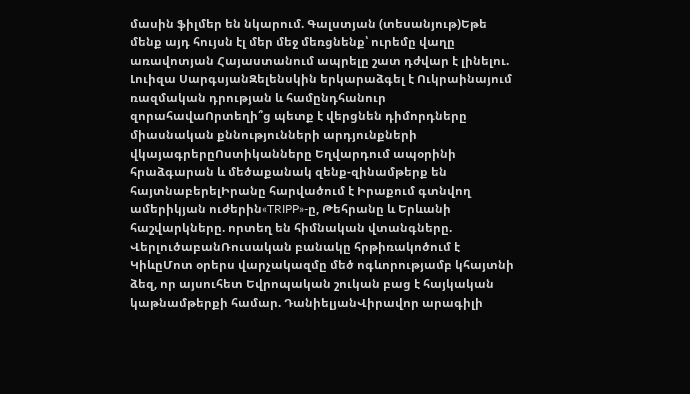մասին ֆիլմեր են նկարում. Գալստյան (տեսանյութ)Եթե մենք այդ հույսն էլ մեր մեջ մեռցնենք՝ ուրեմը վաղը առավոտյան Հայաստանում ապրելը շատ դժվար է լինելու. Լուիզա ՍարգսյանԶելենսկին երկարաձգել է Ուկրաինայում ռազմական դրության և համընդհանուր զորահավաՈրտեղի՞ց պետք է վերցնեն դիմորդները միասնական քննությունների արդյունքների վկայագրերըՈստիկանները Եղվարդում ապօրինի հրաձգարան և մեծաքանակ զենք-զինամթերք են հայտնաբերելԻրանը հարվածում է Իրաքում գտնվող ամերիկյան ուժերին«TRIPP»-ը, Թեհրանը և Երևանի հաշվարկները. որտեղ են հիմնական վտանգները. ՎերլուծաբանՌուսական բանակը հրթիռակոծում է ԿիևըՄոտ օրերս վարչակազմը մեծ ոգևորությամբ կհայտնի ձեզ, որ այսուհետ Եվրոպական շուկան բաց է հայկական կաթնամթերքի համար. ԴանիելյանՎիրավոր արագիլի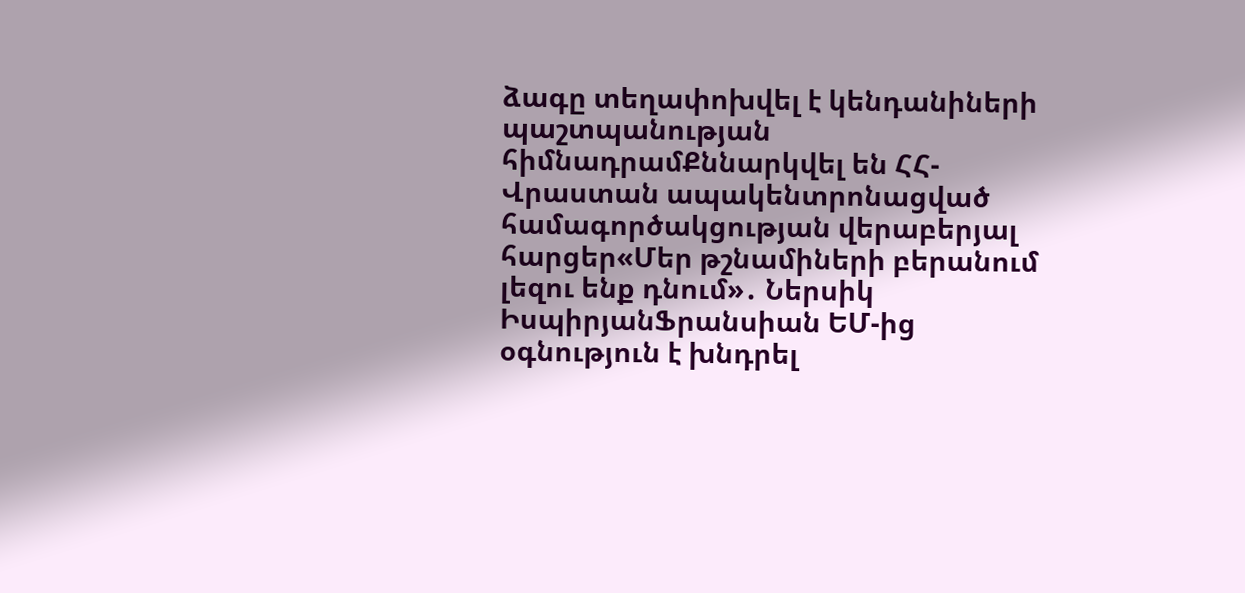ձագը տեղափոխվել է կենդանիների պաշտպանության հիմնադրամՔննարկվել են ՀՀ-Վրաստան ապակենտրոնացված համագործակցության վերաբերյալ հարցեր«Մեր թշնամիների բերանում լեզու ենք դնում»․ Ներսիկ ԻսպիրյանՖրանսիան ԵՄ-ից օգնություն է խնդրել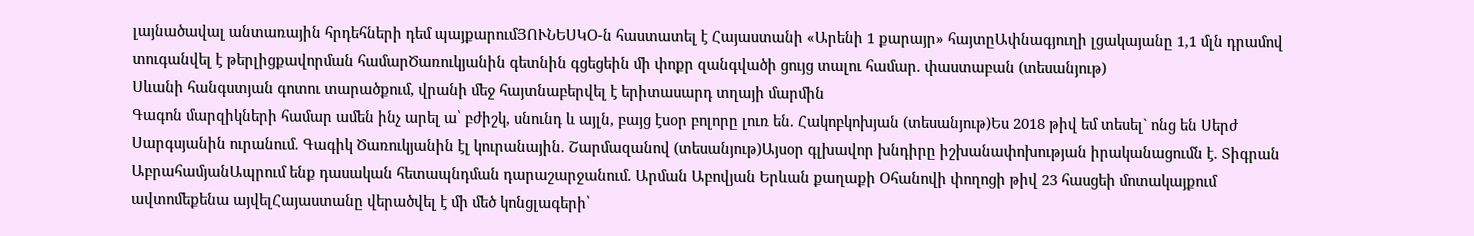լայնածավալ անտառային հրդեհների դեմ պայքարումՅՈՒՆԵՍԿՕ-ն հաստատել է Հայաստանի «Արենի 1 քարայր» հայտըԱփնագյուղի լցակայանը 1,1 մլն դրամով տուգանվել է թերլիցքավորման համարԾառուկյանին գետնին գցեցեին մի փոքր զանգվածի ցույց տալու համար. փաստաբան (տեսանյութ)
Սևանի հանգստյան գոտու տարածքում, վրանի մեջ հայտնաբերվել է երիտասարդ տղայի մարմին
Գագոն մարզիկների համար ամեն ինչ արել ա՝ բժիշկ, սնունդ և այլն, բայց էսօր բոլորը լուռ են. Հակոբկոխյան (տեսանյութ)Ես 2018 թիվ եմ տեսել` ոնց են Սերժ Սարգսյանին ուրանում. Գագիկ Ծառուկյանին էլ կուրանային. Շարմազանով (տեսանյութ)Այսօր գլխավոր խնդիրը իշխանափոխության իրականացումն է. Տիգրան ԱբրահամյանԱպրում ենք դասական հետապնդման դարաշարջանում. Արման Աբովյան Երևան քաղաքի Օհանովի փողոցի թիվ 23 հասցեի մոտակայքում ավտոմեքենա այվելՀայաստանը վերածվել է մի մեծ կոնցլագերի՝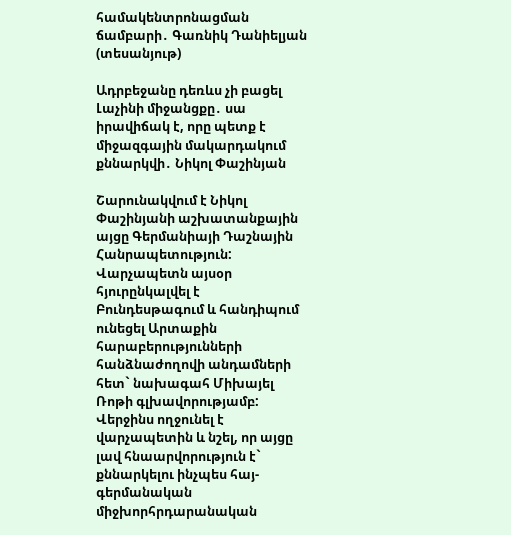համակենտրոնացման ճամբարի․ Գառնիկ Դանիելյան (տեսանյութ)

Ադրբեջանը դեռևս չի բացել Լաչինի միջանցքը․ սա իրավիճակ է, որը պետք է միջազգային մակարդակում քննարկվի․ Նիկոլ Փաշինյան

Շարունակվում է Նիկոլ Փաշինյանի աշխատանքային այցը Գերմանիայի Դաշնային Հանրապետություն: Վարչապետն այսօր հյուրընկալվել է Բունդեսթագում և հանդիպում ունեցել Արտաքին հարաբերությունների հանձնաժողովի անդամների հետ` նախագահ Միխայել Ռոթի գլխավորությամբ: Վերջինս ողջունել է վարչապետին և նշել, որ այցը լավ հնաարվորություն է` քննարկելու ինչպես հայ-գերմանական միջխորհրդարանական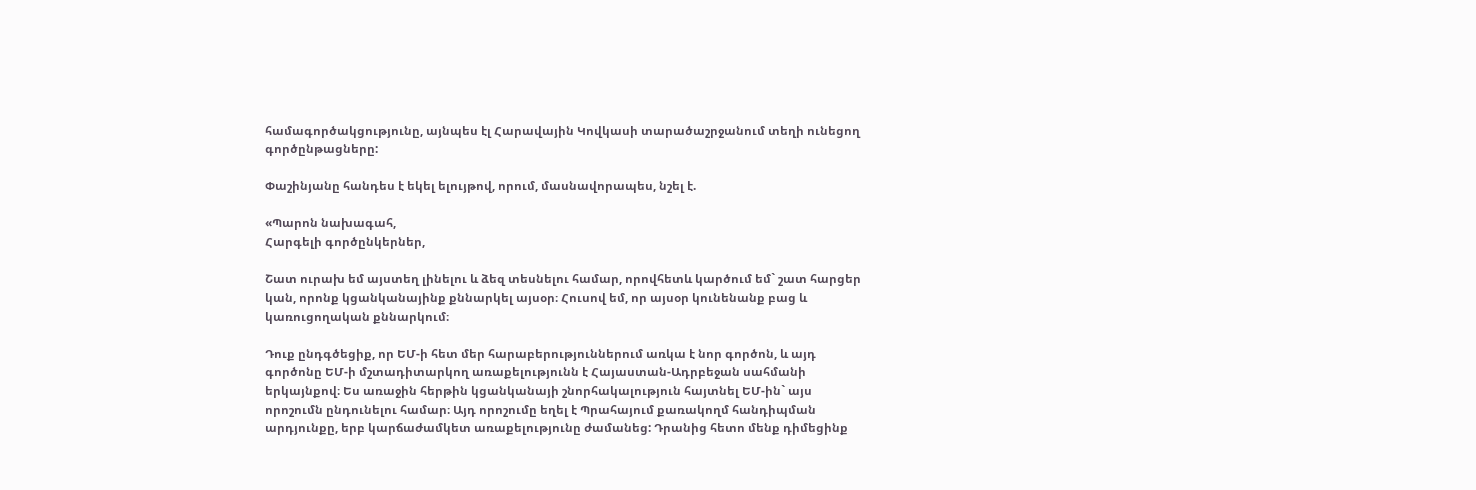համագործակցությունը, այնպես էլ Հարավային Կովկասի տարածաշրջանում տեղի ունեցող գործընթացները:

Փաշինյանը հանդես է եկել ելույթով, որում, մասնավորապես, նշել է.

«Պարոն նախագահ,
Հարգելի գործընկերներ,

Շատ ուրախ եմ այստեղ լինելու և ձեզ տեսնելու համար, որովհետև կարծում եմ` շատ հարցեր կան, որոնք կցանկանայինք քննարկել այսօր։ Հուսով եմ, որ այսօր կունենանք բաց և կառուցողական քննարկում։

Դուք ընդգծեցիք, որ ԵՄ-ի հետ մեր հարաբերություններում առկա է նոր գործոն, և այդ գործոնը ԵՄ-ի մշտադիտարկող առաքելությունն է Հայաստան-Ադրբեջան սահմանի երկայնքով։ Ես առաջին հերթին կցանկանայի շնորհակալություն հայտնել ԵՄ-ին` այս որոշումն ընդունելու համար։ Այդ որոշումը եղել է Պրահայում քառակողմ հանդիպման արդյունքը, երբ կարճաժամկետ առաքելությունը ժամանեց: Դրանից հետո մենք դիմեցինք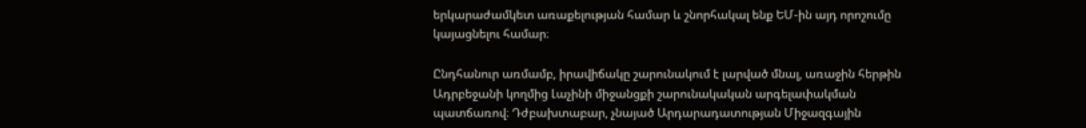երկարաժամկետ առաքելության համար և շնորհակալ ենք ԵՄ-ին այդ որոշումը կայացնելու համար։

Ընդհանուր առմամբ, իրավիճակը շարունակում է լարված մնալ, առաջին հերթին Ադրբեջանի կողմից Լաչինի միջանցքի շարունակական արգելափակման պատճառով։ Դժբախտաբար, չնայած Արդարադատության Միջազգային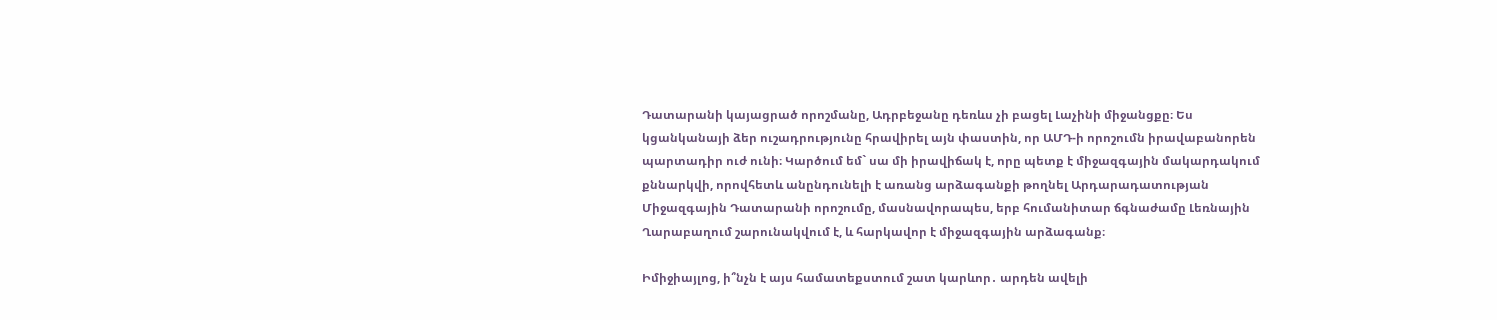Դատարանի կայացրած որոշմանը, Ադրբեջանը դեռևս չի բացել Լաչինի միջանցքը։ Ես կցանկանայի ձեր ուշադրությունը հրավիրել այն փաստին, որ ԱՄԴ-ի որոշումն իրավաբանորեն պարտադիր ուժ ունի։ Կարծում եմ` սա մի իրավիճակ է, որը պետք է միջազգային մակարդակում քննարկվի, որովհետև անընդունելի է առանց արձագանքի թողնել Արդարադատության Միջազգային Դատարանի որոշումը, մասնավորապես, երբ հումանիտար ճգնաժամը Լեռնային Ղարաբաղում շարունակվում է, և հարկավոր է միջազգային արձագանք։

Իմիջիայլոց, ի՞նչն է այս համատեքստում շատ կարևոր․ արդեն ավելի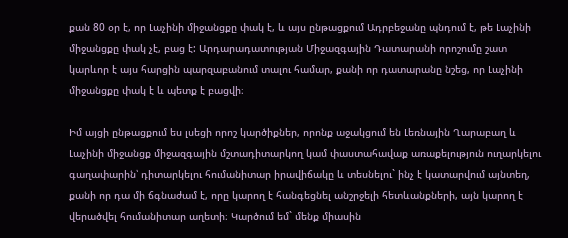քան 80 օր է, որ Լաչինի միջանցքը փակ է, և այս ընթացքում Ադրբեջանը պնդում է, թե Լաչինի միջանցքը փակ չէ, բաց է: Արդարադատության Միջազգային Դատարանի որոշումը շատ կարևոր է այս հարցին պարզաբանում տալու համար, քանի որ դատարանը նշեց, որ Լաչինի միջանցքը փակ է և պետք է բացվի։

Իմ այցի ընթացքում ես լսեցի որոշ կարծիքներ, որոնք աջակցում են Լեռնային Ղարաբաղ և Լաչինի միջանցք միջազգային մշտադիտարկող կամ փաստահավաք առաքելություն ուղարկելու գաղափարին՝ դիտարկելու հումանիտար իրավիճակը և տեսնելու` ինչ է կատարվում այնտեղ, քանի որ դա մի ճգնաժամ է, որը կարող է հանգեցնել անշրջելի հետևանքների, այն կարող է վերածվել հումանիտար աղետի։ Կարծում եմ` մենք միասին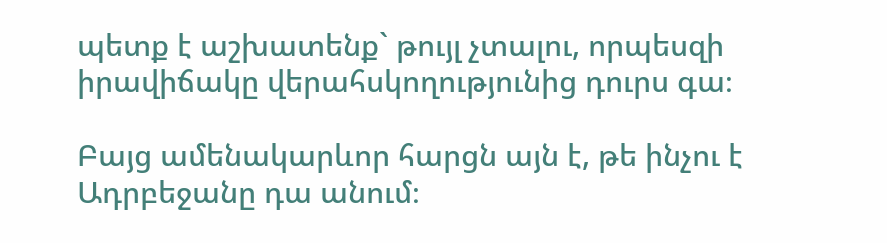պետք է աշխատենք` թույլ չտալու, որպեսզի իրավիճակը վերահսկողությունից դուրս գա։

Բայց ամենակարևոր հարցն այն է, թե ինչու է Ադրբեջանը դա անում։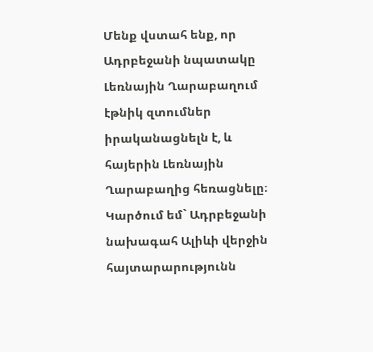Մենք վստահ ենք, որ Ադրբեջանի նպատակը Լեռնային Ղարաբաղում էթնիկ զտումներ իրականացնելն է, և հայերին Լեռնային Ղարաբաղից հեռացնելը։ Կարծում եմ` Ադրբեջանի նախագահ Ալիևի վերջին հայտարարությունն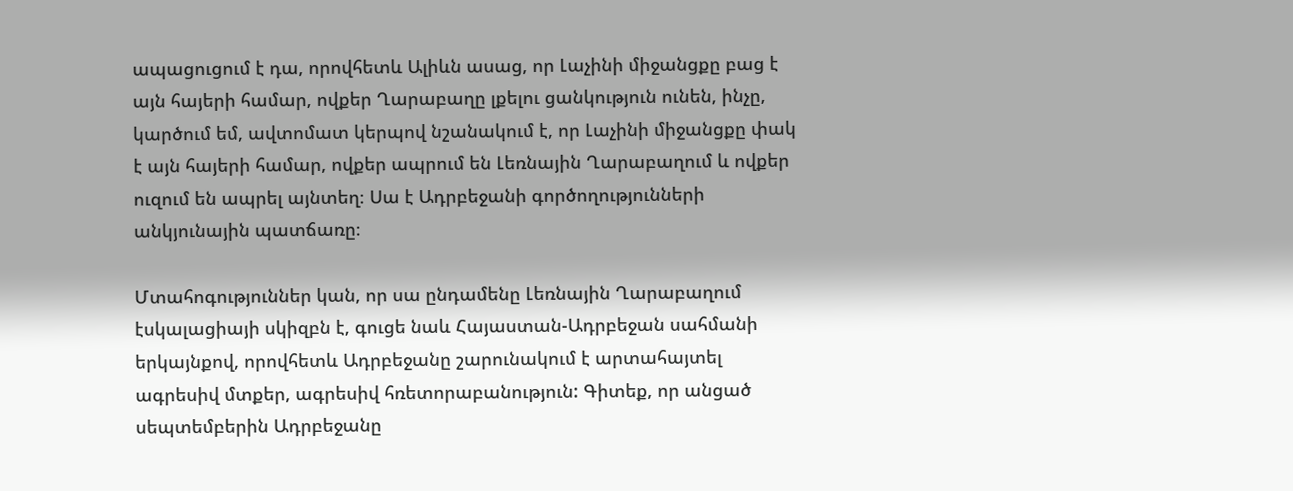ապացուցում է դա, որովհետև Ալիևն ասաց, որ Լաչինի միջանցքը բաց է այն հայերի համար, ովքեր Ղարաբաղը լքելու ցանկություն ունեն, ինչը, կարծում եմ, ավտոմատ կերպով նշանակում է, որ Լաչինի միջանցքը փակ է այն հայերի համար, ովքեր ապրում են Լեռնային Ղարաբաղում և ովքեր ուզում են ապրել այնտեղ։ Սա է Ադրբեջանի գործողությունների անկյունային պատճառը։

Մտահոգություններ կան, որ սա ընդամենը Լեռնային Ղարաբաղում էսկալացիայի սկիզբն է, գուցե նաև Հայաստան-Ադրբեջան սահմանի երկայնքով, որովհետև Ադրբեջանը շարունակում է արտահայտել ագրեսիվ մտքեր, ագրեսիվ հռետորաբանություն: Գիտեք, որ անցած սեպտեմբերին Ադրբեջանը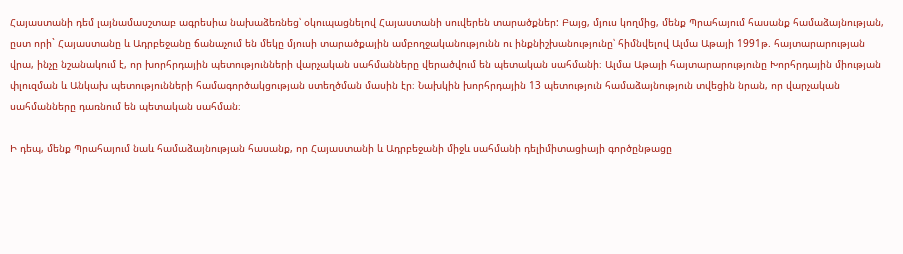Հայաստանի դեմ լայնամասշտաբ ագրեսիա նախաձեռնեց՝ օկուպացնելով Հայաստանի սուվերեն տարածքներ: Բայց, մյուս կողմից, մենք Պրահայում հասանք համաձայնության, ըստ որի` Հայաստանը և Ադրբեջանը ճանաչում են մեկը մյուսի տարածքային ամբողջականությունն ու ինքնիշխանությունը՝ հիմնվելով Ալմա Աթայի 1991թ. հայտարարության վրա, ինչը նշանակում է, որ խորհրդային պետությունների վարչական սահմանները վերածվում են պետական սահմանի։ Ալմա Աթայի հայտարարությունը Խորհրդային միության փլուզման և Անկախ պետությունների համագործակցության ստեղծման մասին էր։ Նախկին խորհրդային 13 պետություն համաձայնություն տվեցին նրան, որ վարչական սահմանները դառնում են պետական սահման։

Ի դեպ, մենք Պրահայում նաև համաձայնության հասանք, որ Հայաստանի և Ադրբեջանի միջև սահմանի դելիմիտացիայի գործընթացը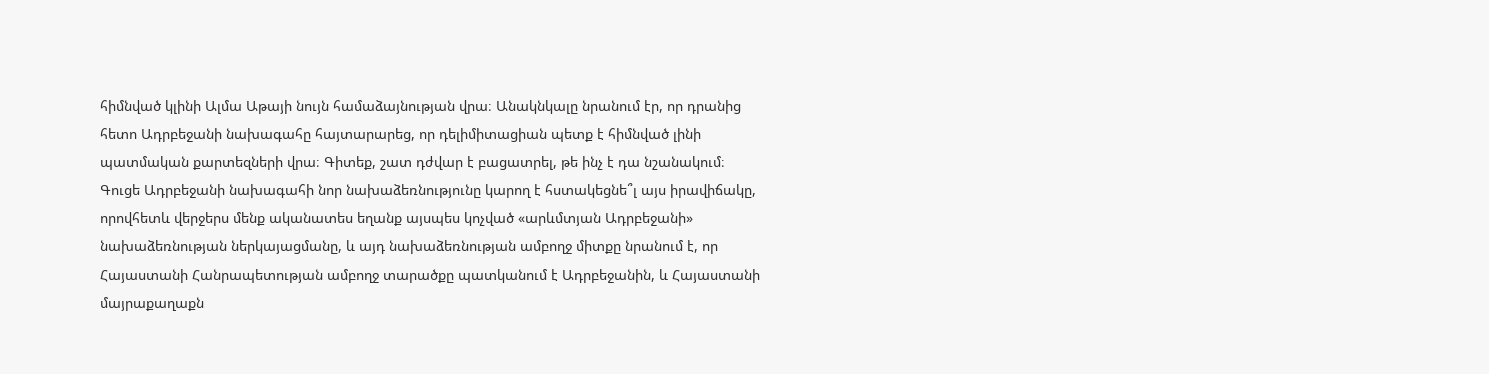հիմնված կլինի Ալմա Աթայի նույն համաձայնության վրա։ Անակնկալը նրանում էր, որ դրանից հետո Ադրբեջանի նախագահը հայտարարեց, որ դելիմիտացիան պետք է հիմնված լինի պատմական քարտեզների վրա։ Գիտեք, շատ դժվար է բացատրել, թե ինչ է դա նշանակում։ Գուցե Ադրբեջանի նախագահի նոր նախաձեռնությունը կարող է հստակեցնե՞լ այս իրավիճակը, որովհետև վերջերս մենք ականատես եղանք այսպես կոչված «արևմտյան Ադրբեջանի» նախաձեռնության ներկայացմանը, և այդ նախաձեռնության ամբողջ միտքը նրանում է, որ Հայաստանի Հանրապետության ամբողջ տարածքը պատկանում է Ադրբեջանին, և Հայաստանի մայրաքաղաքն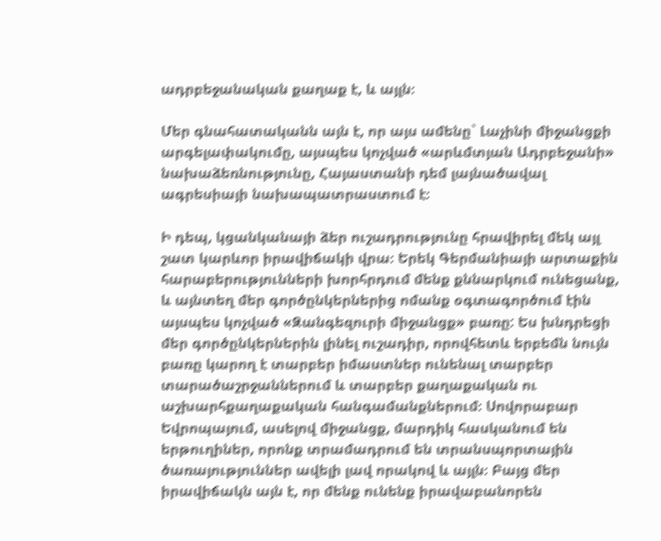ադրբեջանական քաղաք է, և այլն։

Մեր գնահատականն այն է, որ այս ամենը` Լաչինի միջանցքի արգելափակումը, այսպես կոչված «արևմտյան Ադրբեջանի» նախաձեռնությունը, Հայաստանի դեմ լայնածավալ ագրեսիայի նախապատրաստում է։

Ի դեպ, կցանկանայի ձեր ուշադրությունը հրավիրել մեկ այլ շատ կարևոր իրավիճակի վրա։ Երեկ Գերմանիայի արտաքին հարաբերությունների խորհրդում մենք քննարկում ունեցանք, և այնտեղ մեր գործընկերներից ոմանք օգտագործում էին այսպես կոչված «Զանգեզուրի միջանցք» բառը: Ես խնդրեցի մեր գործընկերներին լինել ուշադիր, որովհետև երբեմն նույն բառը կարող է տարբեր իմաստներ ունենալ տարբեր տարածաշրջաններում և տարբեր քաղաքական ու աշխարհքաղաքական հանգամանքներում։ Սովորաբար Եվրոպայում, ասելով միջանցք, մարդիկ հասկանում են երթուղիներ, որոնք տրամադրում են տրանսպորտային ծառայություններ ավելի լավ որակով և այլն։ Բայց մեր իրավիճակն այն է, որ մենք ունենք իրավաբանորեն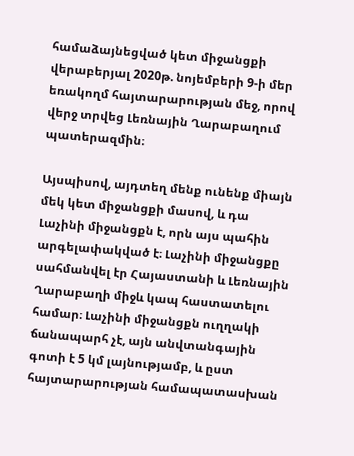համաձայնեցված կետ միջանցքի վերաբերյալ 2020թ. նոյեմբերի 9-ի մեր եռակողմ հայտարարության մեջ, որով վերջ տրվեց Լեռնային Ղարաբաղում պատերազմին։

Այսպիսով, այդտեղ մենք ունենք միայն մեկ կետ միջանցքի մասով, և դա Լաչինի միջանցքն է, որն այս պահին արգելափակված է։ Լաչինի միջանցքը սահմանվել էր Հայաստանի և Լեռնային Ղարաբաղի միջև կապ հաստատելու համար։ Լաչինի միջանցքն ուղղակի ճանապարհ չէ, այն անվտանգային գոտի է 5 կմ լայնությամբ, և ըստ հայտարարության համապատասխան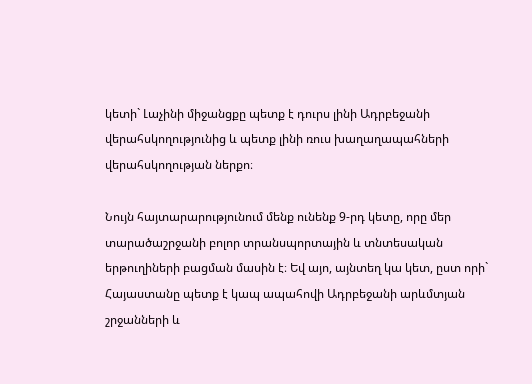կետի` Լաչինի միջանցքը պետք է դուրս լինի Ադրբեջանի վերահսկողությունից և պետք լինի ռուս խաղաղապահների վերահսկողության ներքո։

Նույն հայտարարությունում մենք ունենք 9-րդ կետը, որը մեր տարածաշրջանի բոլոր տրանսպորտային և տնտեսական երթուղիների բացման մասին է։ Եվ այո, այնտեղ կա կետ, ըստ որի` Հայաստանը պետք է կապ ապահովի Ադրբեջանի արևմտյան շրջանների և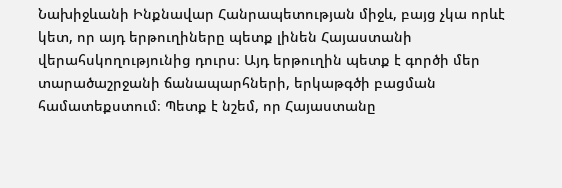Նախիջևանի Ինքնավար Հանրապետության միջև, բայց չկա որևէ կետ, որ այդ երթուղիները պետք լինեն Հայաստանի վերահսկողությունից դուրս։ Այդ երթուղին պետք է գործի մեր տարածաշրջանի ճանապարհների, երկաթգծի բացման համատեքստում։ Պետք է նշեմ, որ Հայաստանը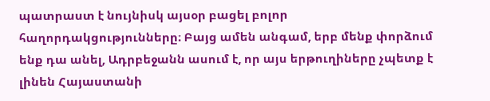պատրաստ է նույնիսկ այսօր բացել բոլոր հաղորդակցությունները։ Բայց ամեն անգամ, երբ մենք փորձում ենք դա անել, Ադրբեջանն ասում է, որ այս երթուղիները չպետք է լինեն Հայաստանի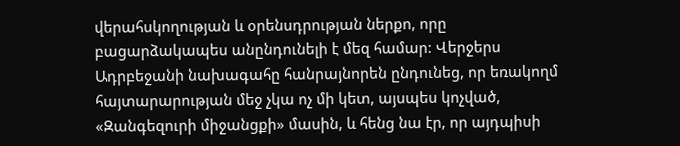վերահսկողության և օրենսդրության ներքո, որը բացարձակապես անընդունելի է մեզ համար: Վերջերս Ադրբեջանի նախագահը հանրայնորեն ընդունեց, որ եռակողմ հայտարարության մեջ չկա ոչ մի կետ, այսպես կոչված, «Զանգեզուրի միջանցքի» մասին, և հենց նա էր, որ այդպիսի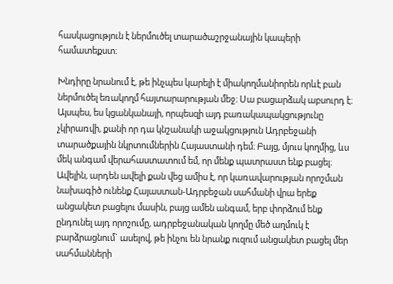հասկացություն է ներմուծել տարածաշրջանային կապերի համատեքստ։

Խնդիրը նրանում է, թե ինչպես կարելի է միակողմանիորեն որևէ բան ներմուծել եռակողմ հայտարարության մեջ։ Սա բացարձակ աբսուրդ է։ Այսպես, ես կցանկանայի, որպեսզի այդ բառակապակցությունը չկիրառվի, քանի որ դա կնշանակի աջակցություն Ադրբեջանի տարածքային նկրտումներին Հայաստանի դեմ։ Բայց, մյուս կողմից, ևս մեկ անգամ վերահաստատում եմ, որ մենք պատրաստ ենք բացել։ Ավելին, արդեն ավելի քան վեց ամիս է, որ կառավարության որոշման նախագիծ ունենք Հայաստան-Ադրբեջան սահմանի վրա երեք անցակետ բացելու մասին, բայց ամեն անգամ, երբ փորձում ենք ընդունել այդ որոշումը, ադրբեջանական կողմը մեծ աղմուկ է բարձրացնում` ասելով, թե ինչու են նրանք ուզում անցակետ բացել մեր սահմանների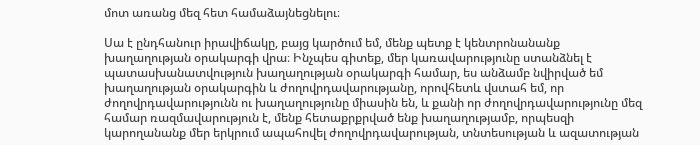մոտ առանց մեզ հետ համաձայնեցնելու։

Սա է ընդհանուր իրավիճակը, բայց կարծում եմ, մենք պետք է կենտրոնանանք խաղաղության օրակարգի վրա։ Ինչպես գիտեք, մեր կառավարությունը ստանձնել է պատասխանատվություն խաղաղության օրակարգի համար, ես անձամբ նվիրված եմ խաղաղության օրակարգին և ժողովրդավարությանը, որովհետև վստահ եմ, որ ժողովրդավարությունն ու խաղաղությունը միասին են, և քանի որ ժողովրդավարությունը մեզ համար ռազմավարություն է, մենք հետաքրքրված ենք խաղաղությամբ, որպեսզի կարողանանք մեր երկրում ապահովել ժողովրդավարության, տնտեսության և ազատության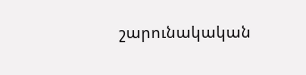շարունակական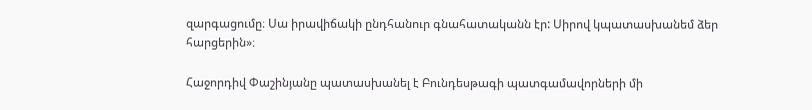զարգացումը։ Սա իրավիճակի ընդհանուր գնահատականն էր: Սիրով կպատասխանեմ ձեր հարցերին»։

Հաջորդիվ Փաշինյանը պատասխանել է Բունդեսթագի պատգամավորների մի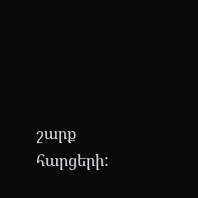շարք հարցերի: